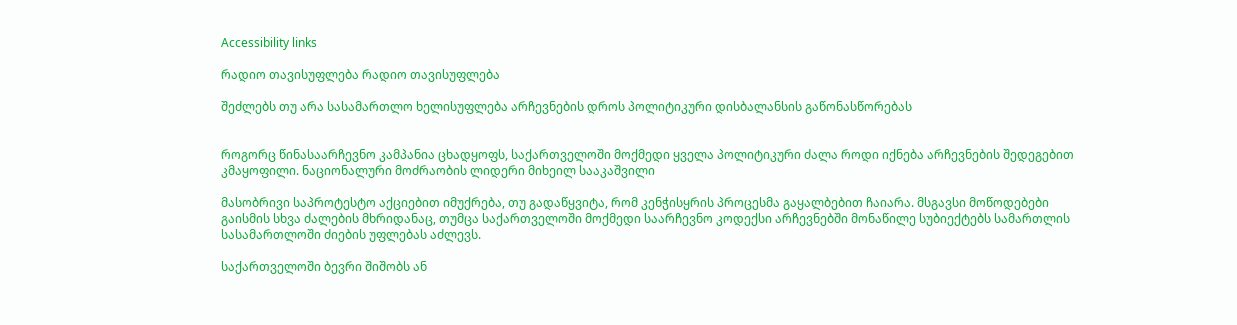Accessibility links

რადიო თავისუფლება რადიო თავისუფლება

შეძლებს თუ არა სასამართლო ხელისუფლება არჩევნების დროს პოლიტიკური დისბალანსის გაწონასწორებას


როგორც წინასაარჩევნო კამპანია ცხადყოფს, საქართველოში მოქმედი ყველა პოლიტიკური ძალა როდი იქნება არჩევნების შედეგებით კმაყოფილი. ნაციონალური მოძრაობის ლიდერი მიხეილ სააკაშვილი

მასობრივი საპროტესტო აქციებით იმუქრება, თუ გადაწყვიტა, რომ კენჭისყრის პროცესმა გაყალბებით ჩაიარა. მსგავსი მოწოდებები გაისმის სხვა ძალების მხრიდანაც, თუმცა საქართველოში მოქმედი საარჩევნო კოდექსი არჩევნებში მონაწილე სუბიექტებს სამართლის სასამართლოში ძიების უფლებას აძლევს.

საქართველოში ბევრი შიშობს ან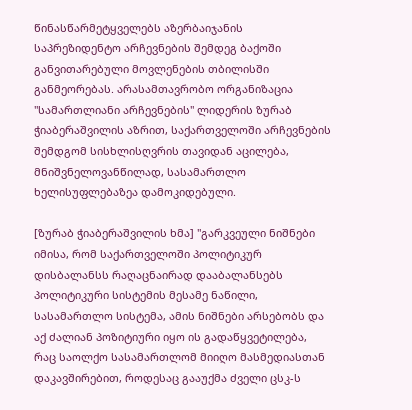წინასწარმეტყველებს აზერბაიჯანის საპრეზიდენტო არჩევნების შემდეგ ბაქოში განვითარებული მოვლენების თბილისში განმეორებას. არასამთავრობო ორგანიზაცია "სამართლიანი არჩევნების" ლიდერის ზურაბ ჭიაბერაშვილის აზრით, საქართველოში არჩევნების შემდგომ სისხლისღვრის თავიდან აცილება, მნიშვნელოვანწილად, სასამართლო ხელისუფლებაზეა დამოკიდებული.

[ზურაბ ჭიაბერაშვილის ხმა] "გარკვეული ნიშნები იმისა, რომ საქართველოში პოლიტიკურ დისბალანსს რაღაცნაირად დააბალანსებს პოლიტიკური სისტემის მესამე ნაწილი, სასამართლო სისტემა, ამის ნიშნები არსებობს და აქ ძალიან პოზიტიური იყო ის გადაწყვეტილება, რაც საოლქო სასამართლომ მიიღო მასმედიასთან დაკავშირებით, როდესაც გააუქმა ძველი ცსკ-ს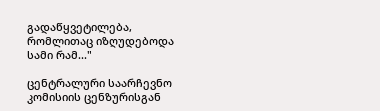გადაწყვეტილება, რომლითაც იზღუდებოდა სამი რამ..."

ცენტრალური საარჩევნო კომისიის ცენზურისგან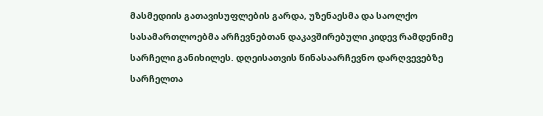მასმედიის გათავისუფლების გარდა, უზენაესმა და საოლქო სასამართლოებმა არჩევნებთან დაკავშირებული კიდევ რამდენიმე სარჩელი განიხილეს. დღეისათვის წინასაარჩევნო დარღვევებზე სარჩელთა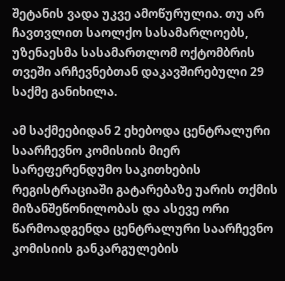შეტანის ვადა უკვე ამოწურულია. თუ არ ჩავთვლით საოლქო სასამარლოებს, უზენაესმა სასამართლომ ოქტომბრის თვეში არჩევნებთან დაკავშირებული 29 საქმე განიხილა.

ამ საქმეებიდან 2 ეხებოდა ცენტრალური საარჩევნო კომისიის მიერ სარეფერენდუმო საკითხების რეგისტრაციაში გატარებაზე უარის თქმის მიზანშეწონილობას და ასევე ორი წარმოადგენდა ცენტრალური საარჩევნო კომისიის განკარგულების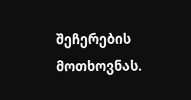შეჩერების მოთხოვნას.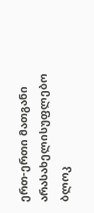ერთ-ერთი მათგანი არასახელისუფლებო ბლოკ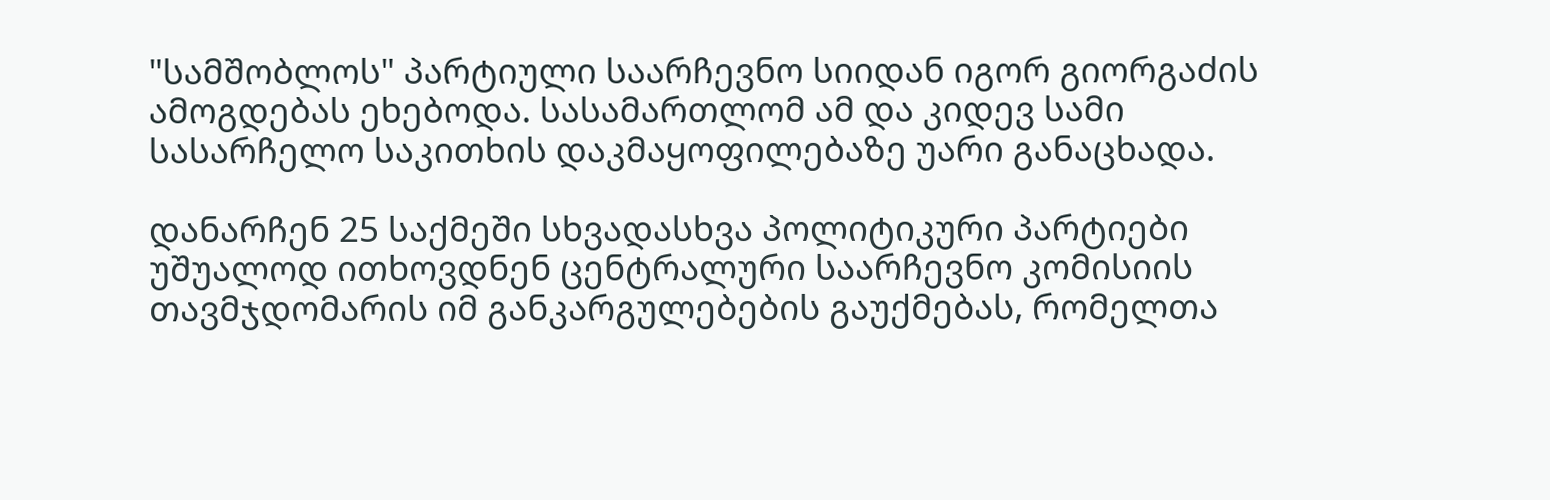"სამშობლოს" პარტიული საარჩევნო სიიდან იგორ გიორგაძის ამოგდებას ეხებოდა. სასამართლომ ამ და კიდევ სამი სასარჩელო საკითხის დაკმაყოფილებაზე უარი განაცხადა.

დანარჩენ 25 საქმეში სხვადასხვა პოლიტიკური პარტიები უშუალოდ ითხოვდნენ ცენტრალური საარჩევნო კომისიის თავმჯდომარის იმ განკარგულებების გაუქმებას, რომელთა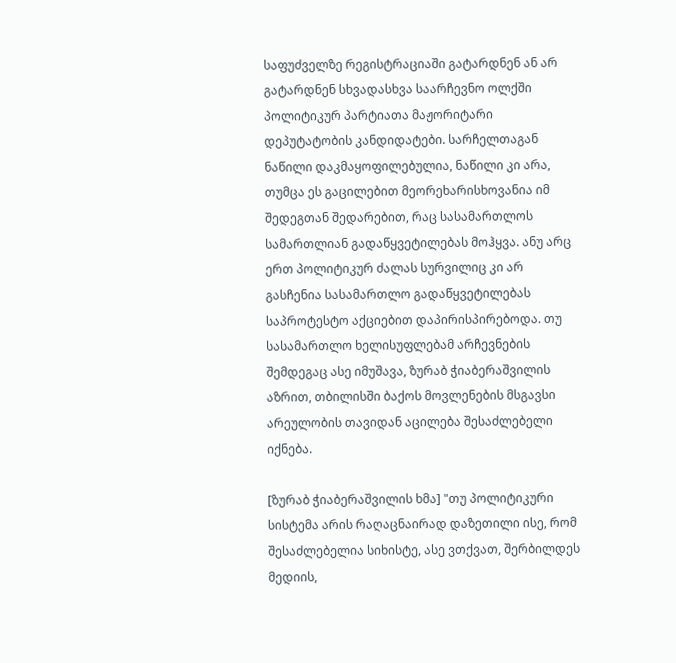საფუძველზე რეგისტრაციაში გატარდნენ ან არ გატარდნენ სხვადასხვა საარჩევნო ოლქში პოლიტიკურ პარტიათა მაჟორიტარი დეპუტატობის კანდიდატები. სარჩელთაგან ნაწილი დაკმაყოფილებულია, ნაწილი კი არა, თუმცა ეს გაცილებით მეორეხარისხოვანია იმ შედეგთან შედარებით, რაც სასამართლოს სამართლიან გადაწყვეტილებას მოჰყვა. ანუ არც ერთ პოლიტიკურ ძალას სურვილიც კი არ გასჩენია სასამართლო გადაწყვეტილებას საპროტესტო აქციებით დაპირისპირებოდა. თუ სასამართლო ხელისუფლებამ არჩევნების შემდეგაც ასე იმუშავა, ზურაბ ჭიაბერაშვილის აზრით, თბილისში ბაქოს მოვლენების მსგავსი არეულობის თავიდან აცილება შესაძლებელი იქნება.

[ზურაბ ჭიაბერაშვილის ხმა] "თუ პოლიტიკური სისტემა არის რაღაცნაირად დაზეთილი ისე, რომ შესაძლებელია სიხისტე, ასე ვთქვათ, შერბილდეს მედიის,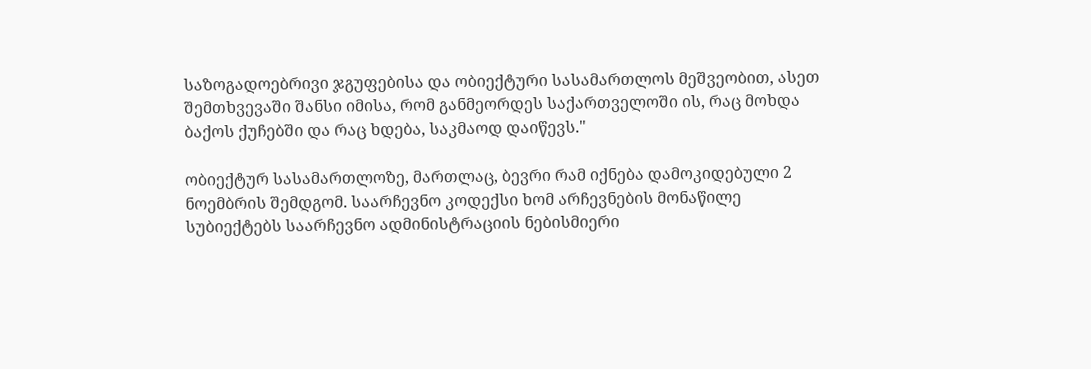საზოგადოებრივი ჯგუფებისა და ობიექტური სასამართლოს მეშვეობით, ასეთ შემთხვევაში შანსი იმისა, რომ განმეორდეს საქართველოში ის, რაც მოხდა ბაქოს ქუჩებში და რაც ხდება, საკმაოდ დაიწევს."

ობიექტურ სასამართლოზე, მართლაც, ბევრი რამ იქნება დამოკიდებული 2 ნოემბრის შემდგომ. საარჩევნო კოდექსი ხომ არჩევნების მონაწილე სუბიექტებს საარჩევნო ადმინისტრაციის ნებისმიერი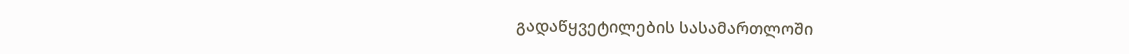გადაწყვეტილების სასამართლოში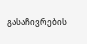გასაჩივრების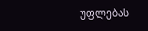უფლებას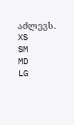აძლევს.
XS
SM
MD
LG